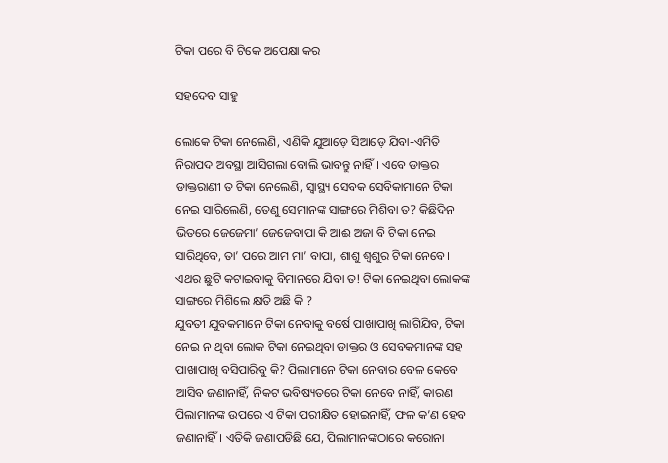ଟିକା ପରେ ବି ଟିକେ ଅପେକ୍ଷା କର

ସହଦେବ ସାହୁ

ଲୋକେ ଟିକା ନେଲେଣି, ଏଣିକି ଯୁଆଡ଼େ ସିଆଡ଼େ ଯିବା-ଏମିତି ନିରାପଦ ଅବସ୍ଥା ଆସିଗଲା ବୋଲି ଭାବନ୍ତୁ ନାହିଁ। ଏବେ ଡାକ୍ତର ଡାକ୍ତରାଣୀ ତ ଟିକା ନେଲେଣି, ସ୍ବାସ୍ଥ୍ୟ ସେବକ ସେବିକାମାନେ ଟିକା ନେଇ ସାରିଲେଣି, ତେଣୁ ସେମାନଙ୍କ ସାଙ୍ଗରେ ମିଶିବା ତ? କିଛିଦିନ ଭିତରେ ଜେଜେମା’ ଜେଜେବାପା କି ଆଈ ଅଜା ବି ଟିକା ନେଇ ସାରିଥିବେ, ତା’ ପରେ ଆମ ମା’ ବାପା, ଶାଶୁ ଶ୍ୱଶୁର ଟିକା ନେବେ। ଏଥର ଛୁଟି କଟାଇବାକୁ ବିମାନରେ ଯିବା ତ! ଟିକା ନେଇଥିବା ଲୋକଙ୍କ ସାଙ୍ଗରେ ମିଶିଲେ କ୍ଷତି ଅଛି କି ?
ଯୁବତୀ ଯୁବକମାନେ ଟିକା ନେବାକୁ ବର୍ଷେ ପାଖାପାଖି ଲାଗିଯିବ, ଟିକା ନେଇ ନ ଥିବା ଲୋକ ଟିକା ନେଇଥିବା ଡାକ୍ତର ଓ ସେବକମାନଙ୍କ ସହ ପାଖାପାଖି ବସିପାରିବୁ କି? ପିଲାମାନେ ଟିକା ନେବାର ବେଳ କେବେ ଆସିବ ଜଣାନାହିଁ, ନିକଟ ଭବିଷ୍ୟତରେ ଟିକା ନେବେ ନାହିଁ, କାରଣ ପିଲାମାନଙ୍କ ଉପରେ ଏ ଟିକା ପରୀକ୍ଷିତ ହୋଇନାହିଁ, ଫଳ କ’ଣ ହେବ ଜଣାନାହିଁ। ଏତିକି ଜଣାପଡିଛି ଯେ, ପିଲାମାନଙ୍କଠାରେ କରୋନା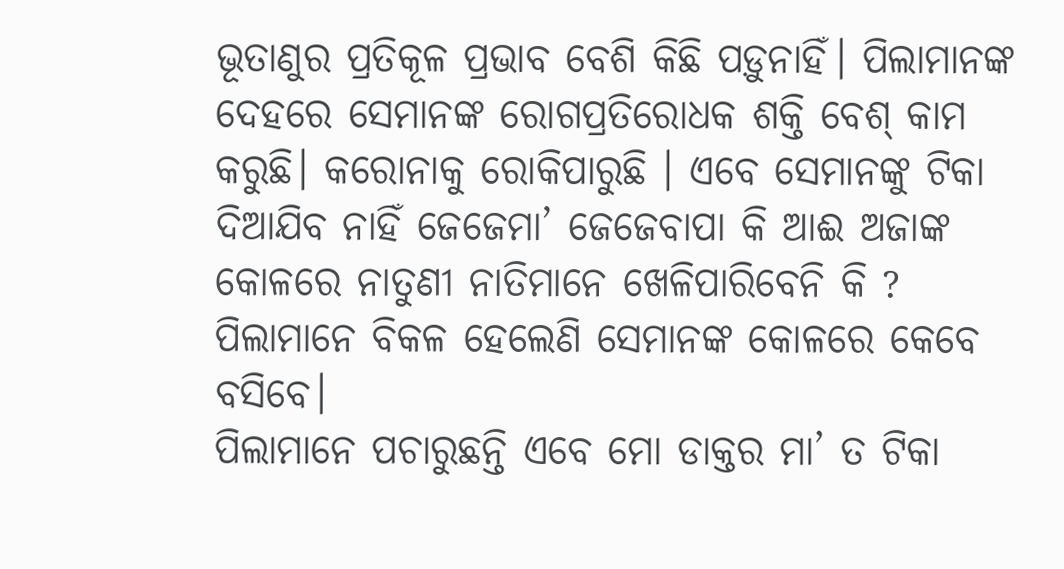ଭୂତାଣୁର ପ୍ରତିକୂଳ ପ୍ରଭାବ ବେଶି କିଛି ପଡ଼ୁନାହିଁ। ପିଲାମାନଙ୍କ ଦେହରେ ସେମାନଙ୍କ ରୋଗପ୍ରତିରୋଧକ ଶକ୍ତି ବେଶ୍‌ କାମ କରୁଛି। କରୋନାକୁ ରୋକିପାରୁଛି । ଏବେ ସେମାନଙ୍କୁ ଟିକା ଦିଆଯିବ ନାହିଁ ଜେଜେମା’ ଜେଜେବାପା କି ଆଈ ଅଜାଙ୍କ କୋଳରେ ନାତୁଣୀ ନାତିମାନେ ଖେଳିପାରିବେନି କି ? ପିଲାମାନେ ବିକଳ ହେଲେଣି ସେମାନଙ୍କ କୋଳରେ କେବେ ବସିବେ।
ପିଲାମାନେ ପଚାରୁଛନ୍ତି ଏବେ ମୋ ଡାକ୍ତର ମା’ ତ ଟିକା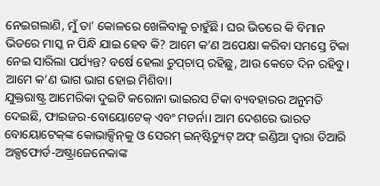ନେଇଗଲାଣି, ମୁଁ ତା’ କୋଳରେ ଖେଳିବାକୁ ଚାହୁଁଛି। ଘର ଭିତରେ କି ବିମାନ ଭିତରେ ମାସ୍କ ନ ପିନ୍ଧି ଯାଇ ହେବ କି? ଆମେ କ’ଣ ଅପେକ୍ଷା କରିବା ସମସ୍ତେ ଟିକା ନେଇ ସାରିଲା ପର୍ଯ୍ୟନ୍ତ? ବର୍ଷେ ହେଲା ଚୁପ୍‌ଚାପ୍‌ ରହିଛୁ, ଆଉ କେତେ ଦିନ ରହିବୁ। ଆମେ କ’ଣ ଭାଗ ଭାଗ ହୋଇ ମିଶିବା।
ଯୁକ୍ତରାଷ୍ଟ୍ର ଆମେରିକା ଦୁଇଟି କରୋନା ଭାଇରସ ଟିକା ବ୍ୟବହାରର ଅନୁମତି ଦେଇଛି, ଫାଇଜର-ବୋୟୋଟେକ୍‌ ଏବଂ ମଡର୍ନା। ଆମ ଦେଶରେ ଭାରତ ବୋୟୋଟେକ୍‌ଙ୍କ କୋଭାକ୍ସିନ୍‌କୁ ଓ ସେରମ୍‌ ଇନ୍‌ଷ୍ଟିଚ୍ୟୁଟ୍‌ ଅଫ୍‌ ଇଣ୍ଡିଆ ଦ୍ୱାରା ତିଆରି ଅକ୍ସଫୋର୍ଡ-ଅଷ୍ଟ୍ରାଜେନେକାଙ୍କ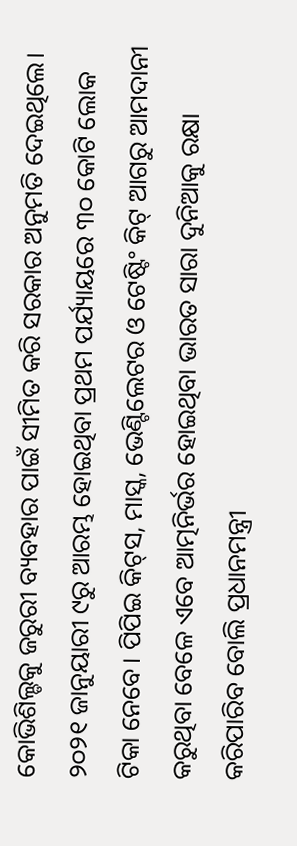କୋଭିଶିଲ୍ଡକୁ ଜରୁରୀ ବ୍ୟବହାର ପାଇଁ ସୀମିତ କରି ସରକାର ଅନୁମତି ଦେଇଥିଲେ। ୨୦୨୧ ଜାନୁୟାରୀ ୯ରୁ ଆରମ୍ଭ ହୋଇଥିବା ପ୍ରଥମ ପର୍ଯ୍ୟାୟରେ ୩୦ କୋଟି ଲୋକ ଟିକା ନେବେ। ପିପିଇ କିଟ୍‌ସ, ମାସ୍କ, ଭେଣ୍ଟିଲେଟର ଓ ଟେଷ୍ଟିଂ କିଟ୍‌ ଆଗରୁ ଆମଦାନୀ କରୁଥିବା ବେଳେ ଏବେ ଆତ୍ମନିର୍ଭର ହୋଇଥିବା ଭାରତ ସାରା ଦୁନିଆକୁ ରକ୍ଷା କରିପାରିବ ବୋଲି ପ୍ରଧାନମନ୍ତ୍ରୀ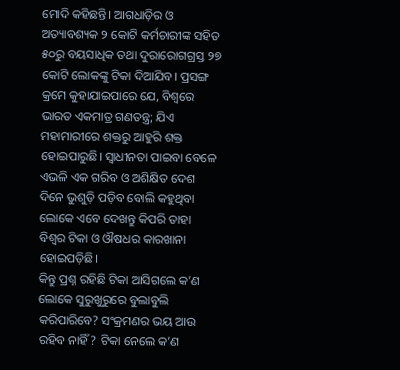ମୋଦି କହିଛନ୍ତି। ଆଗଧାଡ଼ିର ଓ ଅତ୍ୟାବଶ୍ୟକ ୨ କୋଟି କର୍ମଚାରୀଙ୍କ ସହିତ ୫୦ରୁ ବୟସାଧିକ ତଥା ଦୁରାରୋଗଗ୍ରସ୍ତ ୨୭ କୋଟି ଲୋକଙ୍କୁ ଟିକା ଦିଆଯିବ। ପ୍ରସଙ୍ଗ କ୍ରମେ କୁହାଯାଇପାରେ ଯେ, ବିଶ୍ୱରେ ଭାରତ ଏକମାତ୍ର ଗଣତନ୍ତ୍ର; ଯିଏ ମହାମାରୀରେ ଶକ୍ତରୁ ଆହୁରି ଶକ୍ତ ହୋଇପାରୁଛି। ସ୍ବାଧୀନତା ପାଇବା ବେଳେ ଏଭଳି ଏକ ଗରିବ ଓ ଅଶିକ୍ଷିତ ଦେଶ ଦିନେ ଭୁଶୁଡ଼ି ପଡ଼ିବ ବୋଲି କହୁଥିବା ଲୋକେ ଏବେ ଦେଖନ୍ତୁ କିପରି ତାହା ବିଶ୍ୱର ଟିକା ଓ ଔଷଧର କାରଖାନା ହୋଇପଡ଼ିଛି।
କିନ୍ତୁ ପ୍ରଶ୍ନ ରହିଛି ଟିକା ଆସିଗଲେ କ’ଣ ଲୋକେ ସୁରୁଖୁରୁରେ ବୁଲାବୁଲି କରିପାରିବେ? ସଂକ୍ରମଣର ଭୟ ଆଉ ରହିବ ନାହିଁ? ଟିକା ନେଲେ କ’ଣ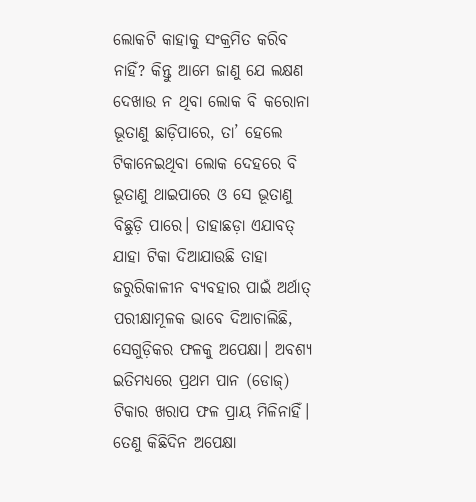ଲୋକଟି କାହାକୁ ସଂକ୍ରମିତ କରିବ ନାହିଁ? କିନ୍ତୁ ଆମେ ଜାଣୁ ଯେ ଲକ୍ଷଣ ଦେଖାଉ ନ ଥିବା ଲୋକ ବି କରୋନା ଭୂତାଣୁ ଛାଡ଼ିପାରେ, ତା’ ହେଲେ ଟିକାନେଇଥିବା ଲୋକ ଦେହରେ ବି ଭୂତାଣୁ ଥାଇପାରେ ଓ ସେ ଭୂତାଣୁ ବିଛୁଡ଼ି ପାରେ। ତାହାଛଡ଼ା ଏଯାବତ୍‌ ଯାହା ଟିକା ଦିଆଯାଉଛି ତାହା ଜରୁରିକାଳୀନ ବ୍ୟବହାର ପାଇଁ ଅର୍ଥାତ୍‌ ପରୀକ୍ଷାମୂଳକ ଭାବେ ଦିଆଚାଲିଛି, ସେଗୁଡ଼ିକର ଫଳକୁ ଅପେକ୍ଷା। ଅବଶ୍ୟ ଇତିମଧ୍ୟରେ ପ୍ରଥମ ପାନ (ଡୋଜ୍‌) ଟିକାର ଖରାପ ଫଳ ପ୍ରାୟ ମିଳିନାହିଁ। ତେଣୁ କିଛିଦିନ ଅପେକ୍ଷା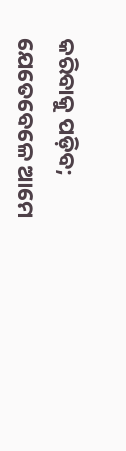କରିବାକୁ ପଡ଼ିବ; ଯେତେବେଳେ ଆମେ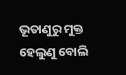ଭୂତାଣୁରୁ ମୁକ୍ତ ହେଲୁଣୁ ବୋଲି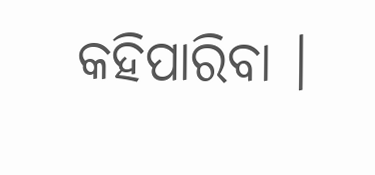କହିପାରିବା ।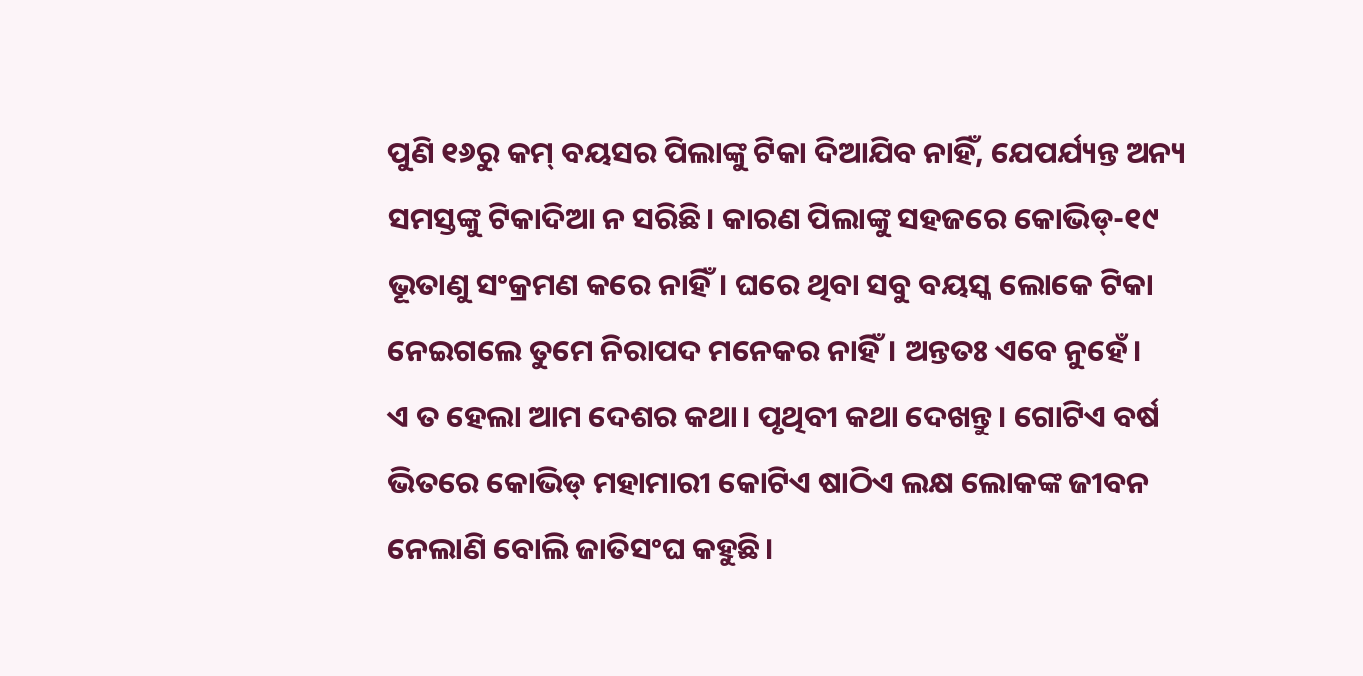ପୁଣି ୧୬ରୁ କମ୍‌ ବୟସର ପିଲାଙ୍କୁ ଟିକା ଦିଆଯିବ ନାହିଁ, ଯେପର୍ଯ୍ୟନ୍ତ ଅନ୍ୟ ସମସ୍ତଙ୍କୁ ଟିକାଦିଆ ନ ସରିଛି। କାରଣ ପିଲାଙ୍କୁ ସହଜରେ କୋଭିଡ୍‌-୧୯ ଭୂତାଣୁ ସଂକ୍ରମଣ କରେ ନାହିଁ। ଘରେ ଥିବା ସବୁ ବୟସ୍କ ଲୋକେ ଟିକା ନେଇଗଲେ ତୁମେ ନିରାପଦ ମନେକର ନାହିଁ। ଅନ୍ତତଃ ଏବେ ନୁହେଁ।
ଏ ତ ହେଲା ଆମ ଦେଶର କଥା। ପୃଥିବୀ କଥା ଦେଖନ୍ତୁ। ଗୋଟିଏ ବର୍ଷ ଭିତରେ କୋଭିଡ୍‌ ମହାମାରୀ କୋଟିଏ ଷାଠିଏ ଲକ୍ଷ ଲୋକଙ୍କ ଜୀବନ ନେଲାଣି ବୋଲି ଜାତିସଂଘ କହୁଛି।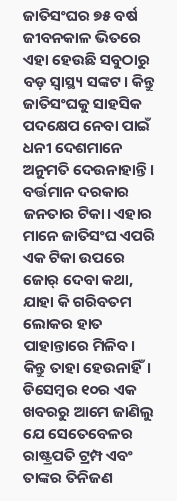ଜାତିସଂଘର ୭୫ ବର୍ଷ ଜୀବନକାଳ ଭିତରେ ଏହା ହେଉଛି ସବୁଠାରୁ ବଡ଼ ସ୍ବାସ୍ଥ୍ୟ ସଙ୍କଟ। କିନ୍ତୁ ଜାତିସଂଘକୁ ସାହସିକ ପଦକ୍ଷେପ ନେବା ପାଇଁ ଧନୀ ଦେଶମାନେ ଅନୁମତି ଦେଉନାହାନ୍ତି।
ବର୍ତ୍ତମାନ ଦରକାର ଜନତାର ଟିକା। ଏହାର ମାନେ ଜାତିସଂଘ ଏପରି ଏକ ଟିକା ଉପରେ ଜୋର୍‌ ଦେବା କଥା, ଯାହା କି ଗରିବତମ ଲୋକର ହାତ ପାହାନ୍ତାରେ ମିଳିବ। କିନ୍ତୁ ତାହା ହେଉନାହିଁ। ଡିସେମ୍ବର ୧୦ର ଏକ ଖବରରୁ ଆମେ ଜାଣିଲୁ ଯେ ସେତେବେଳର ରାଷ୍ଟ୍ରପତି ଟ୍ରମ୍ପ ଏବଂ ତାଙ୍କର ତିନିଜଣ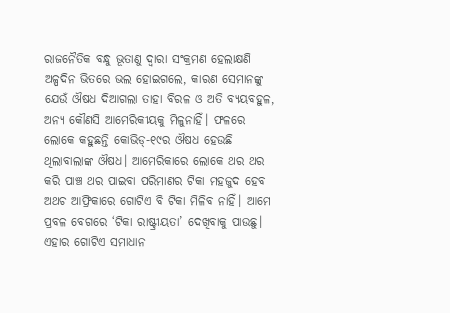ରାଜନୈତିକ ବନ୍ଧୁ ଭୂତାଣୁ ଦ୍ୱାରା ସଂକ୍ରମଣ ହେଲାକ୍ଷଣି ଅଳ୍ପଦିନ ଭିତରେ ଭଲ ହୋଇଗଲେ, କାରଣ ସେମାନଙ୍କୁ ଯେଉଁ ଔଷଧ ଦିଆଗଲା ତାହା ବିରଳ ଓ ଅତି ବ୍ୟୟବହୁଳ, ଅନ୍ୟ କୌଣସି ଆମେରିକୀୟକୁ ମିଳୁନାହିଁ। ଫଳରେ ଲୋକେ କହୁଛନ୍ତି କୋଭିଡ୍‌-୧୯ର ଔଷଧ ହେଉଛି ଥିଲାବାଲାଙ୍କ ଔଷଧ। ଆମେରିକାରେ ଲୋକେ ଥର ଥର କରି ପାଞ୍ଚ ଥର ପାଇବା ପରିମାଣର ଟିକା ମହଜୁଦ ହେବ ଅଥଚ ଆଫ୍ରିକାରେ ଗୋଟିଏ ବି ଟିକା ମିଳିବ ନାହିଁ। ଆମେ ପ୍ରବଳ ବେଗରେ ‘ଟିକା ରାଷ୍ଟ୍ରୀୟତା’ ଦେଖିବାକୁ ପାଉଛୁ। ଏହାର ଗୋଟିଏ ସମାଧାନ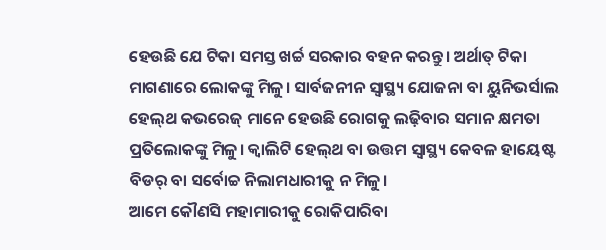ହେଉଛି ଯେ ଟିକା ସମସ୍ତ ଖର୍ଚ୍ଚ ସରକାର ବହନ କରନ୍ତୁ। ଅର୍ଥାତ୍‌ ଟିକା ମାଗଣାରେ ଲୋକଙ୍କୁ ମିଳୁ। ସାର୍ବଜନୀନ ସ୍ବାସ୍ଥ୍ୟ ଯୋଜନା ବା ୟୁନିଭର୍ସାଲ ହେଲ୍‌ଥ କଭରେଜ୍‌ ମାନେ ହେଉଛି ରୋଗକୁ ଲଢ଼ିବାର ସମାନ କ୍ଷମତା ପ୍ରତିଲୋକଙ୍କୁ ମିଳୁ। କ୍ୱାଲିଟି ହେଲ୍‌ଥ ବା ଉତ୍ତମ ସ୍ବାସ୍ଥ୍ୟ କେବଳ ହାୟେଷ୍ଟ ବିଡର୍‌ ବା ସର୍ବୋଚ୍ଚ ନିଲାମଧାରୀକୁ ନ ମିଳୁ।
ଆମେ କୌଣସି ମହାମାରୀକୁ ରୋକିପାରିବା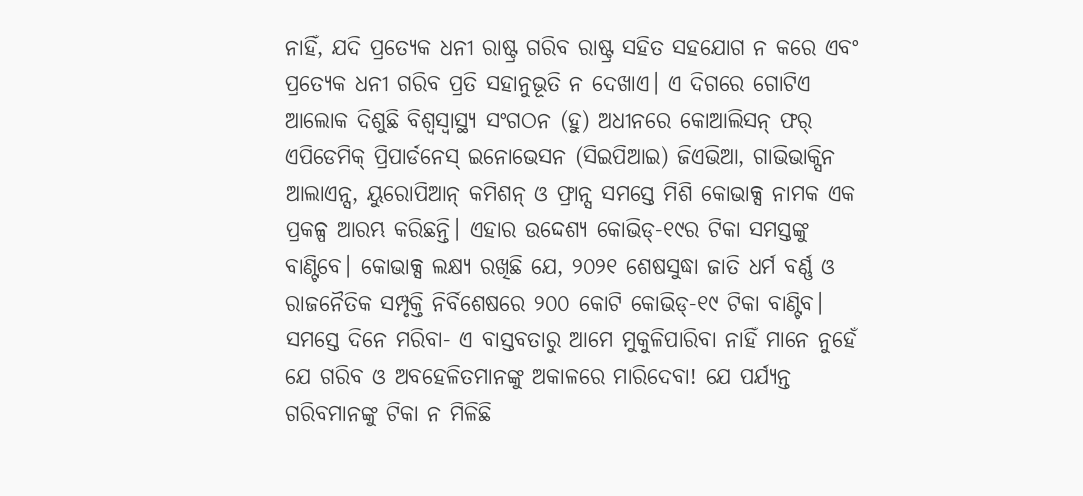ନାହିଁ, ଯଦି ପ୍ରତ୍ୟେକ ଧନୀ ରାଷ୍ଟ୍ର ଗରିବ ରାଷ୍ଟ୍ର ସହିତ ସହଯୋଗ ନ କରେ ଏବଂ ପ୍ରତ୍ୟେକ ଧନୀ ଗରିବ ପ୍ରତି ସହାନୁଭୂତି ନ ଦେଖାଏ। ଏ ଦିଗରେ ଗୋଟିଏ ଆଲୋକ ଦିଶୁଛି ବିଶ୍ୱସ୍ବାସ୍ଥ୍ୟ ସଂଗଠନ (ହୁ) ଅଧୀନରେ କୋଆଲିସନ୍‌ ଫର୍‌ ଏପିଡେମିକ୍‌ ପ୍ରିପାର୍ଡନେସ୍‌ ଇନୋଭେସନ (ସିଇପିଆଇ) ଜିଏଭିଆ, ଗାଭିଭାକ୍ସିନ ଆଲାଏନ୍ସ, ୟୁରୋପିଆନ୍‌ କମିଶନ୍‌ ଓ ଫ୍ରାନ୍ସ ସମସ୍ତେ ମିଶି କୋଭାକ୍ସ ନାମକ ଏକ ପ୍ରକଳ୍ପ ଆରମ୍ଭ କରିଛନ୍ତି। ଏହାର ଉଦ୍ଦେଶ୍ୟ କୋଭିଡ୍‌-୧୯ର ଟିକା ସମସ୍ତଙ୍କୁ ବାଣ୍ଟିବେ। କୋଭାକ୍ସ ଲକ୍ଷ୍ୟ ରଖିଛି ଯେ, ୨୦୨୧ ଶେଷସୁଦ୍ଧା ଜାତି ଧର୍ମ ବର୍ଣ୍ଣ ଓ ରାଜନୈତିକ ସମ୍ପୃକ୍ତି ନିର୍ବିଶେଷରେ ୨୦୦ କୋଟି କୋଭିଡ୍‌-୧୯ ଟିକା ବାଣ୍ଟିବ।
ସମସ୍ତେ ଦିନେ ମରିବା- ଏ ବାସ୍ତବତାରୁ ଆମେ ମୁକୁଳିପାରିବା ନାହିଁ ମାନେ ନୁହେଁ ଯେ ଗରିବ ଓ ଅବହେଳିତମାନଙ୍କୁ ଅକାଳରେ ମାରିଦେବା! ଯେ ପର୍ଯ୍ୟନ୍ତ ଗରିବମାନଙ୍କୁ ଟିକା ନ ମିଳିଛି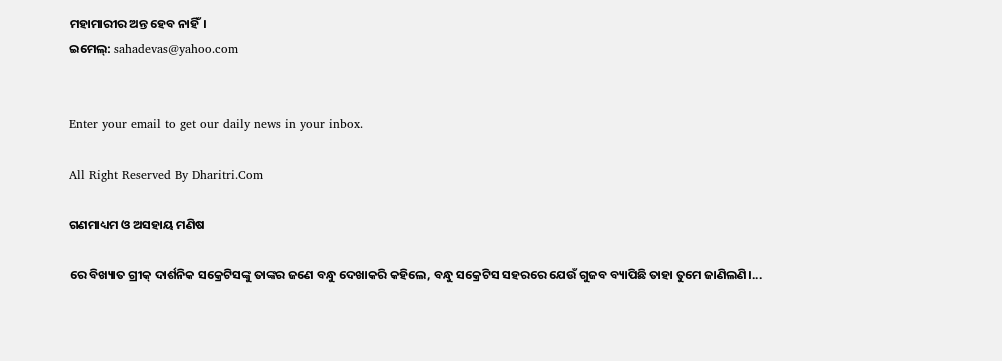ମହାମାରୀର ଅନ୍ତ ହେବ ନାହିଁ।
ଇମେଲ୍‌: sahadevas@yahoo.com


Enter your email to get our daily news in your inbox.

All Right Reserved By Dharitri.Com

ଗଣମାଧ୍ୟମ ଓ ଅସହାୟ ମଣିଷ

ରେ ବିଖ୍ୟାତ ଗ୍ରୀକ୍‌ ଦାର୍ଶନିକ ସକ୍ରେଟିସଙ୍କୁ ତାଙ୍କର ଜଣେ ବନ୍ଧୁ ଦେଖାକରି କହିଲେ, ବନ୍ଧୁ ସକ୍ରେଟିସ ସହରରେ ଯେଉଁ ଗୁଜବ ବ୍ୟାପିଛି ତାହା ତୁମେ ଜାଣିଲଣି।...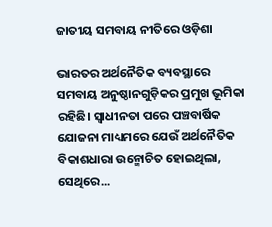ଜାତୀୟ ସମବାୟ ନୀତିରେ ଓଡ଼ିଶା

ଭାରତର ଅର୍ଥନୈତିକ ବ୍ୟବସ୍ଥାରେ ସମବାୟ ଅନୁଷ୍ଠାନଗୁଡ଼ିକର ପ୍ରମୁଖ ଭୂମିକା ରହିଛି। ସ୍ବାଧୀନତା ପରେ ପଞ୍ଚବାର୍ଷିକ ଯୋଜନା ମାଧ୍ୟମରେ ଯେଉଁ ଅର୍ଥନୈତିକ ବିକାଶଧାରା ଉନ୍ମୋଚିତ ହୋଇଥିଲା, ସେଥିରେ...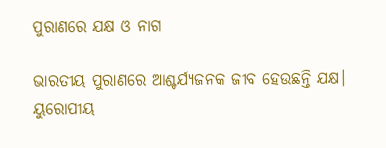ପୁରାଣରେ ଯକ୍ଷ ଓ ନାଗ

ଭାରତୀୟ ପୁରାଣରେ ଆଶ୍ଚର୍ଯ୍ୟଜନକ ଜୀବ ହେଉଛନ୍ତି ଯକ୍ଷ। ୟୁରୋପୀୟ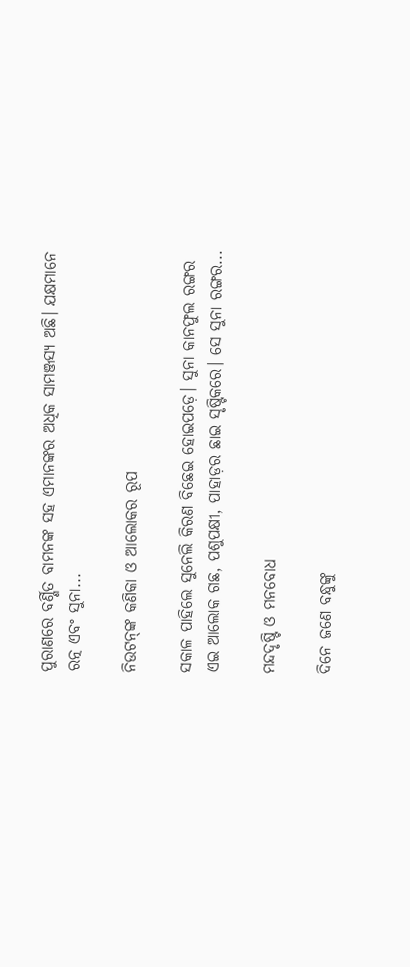ପୁରାଣରେ ବର୍ଣ୍ଣିତ ବାମନଙ୍କ ସହ ଏମାନଙ୍କର ଅଧିକ ସାମଞ୍ଜସ୍ୟ ଅଛି। ଯକ୍ଷମାନେ ରତ୍ନ ଏବଂ ସୁନା...

ନିଉଟନ୍‌ଙ୍କ କଣିକା ଓ ଆଲୋକର ରୂପ

ସକାଳ ପାହିଲେ ସୁନେଲି କିରଣ ବିଛେଇ ହୋଇପଡ଼େ। ସୁନା କାନଫୁଲ ରଙ୍ଗର ଏଇ ଆଲୋକ ଗଛ, ପଶୁପକ୍ଷୀ, ପାହାଡ଼ର ଛାଇ ସୃଷ୍ଟିକରେ। ସେ ସୁନା ରଙ୍ଗର...

ମନ୍ଦଦୃଷ୍ଟି ଓ ମନବୋଧ

ଦିନେ ଜଣେ ବନ୍ଧୁଙ୍କୁ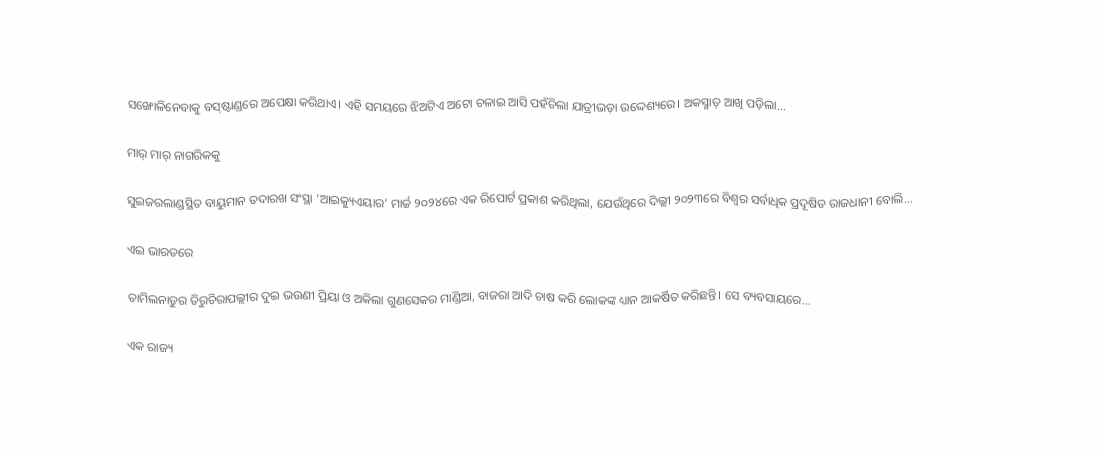ସଙ୍ଖୋଳିନେବାକୁ ବସ୍‌ଷ୍ଟାଣ୍ଡରେ ଅପେକ୍ଷା କରିଥାଏ। ଏହି ସମୟରେ ଝିଅଟିଏ ଅଟୋ ଚଳାଇ ଆସି ପହଁଚିଲା ଯାତ୍ରୀଭଡ଼ା ଉଦ୍ଦେଶ୍ୟରେ। ଅକସ୍ମାତ୍‌ ଆଖି ପଡ଼ିଲା...

ମାର୍‌ ମାର୍‌ ନାଗରିକକୁ

ସୁଇଜରଲାଣ୍ଡସ୍ଥିତ ବାୟୁମାନ ତଦାରଖ ସଂସ୍ଥା ‘ଆଇକ୍ୟୁଏୟାର’ ମାର୍ଚ୍ଚ ୨୦୨୪ରେ ଏକ ରିପୋର୍ଟ ପ୍ରକାଶ କରିଥିଲା, ଯେଉଁଥିରେ ଦିଲ୍ଲୀ ୨୦୨୩ରେ ବିଶ୍ୱର ସର୍ବାଧିକ ପ୍ରଦୂଷିତ ରାଜଧାନୀ ବୋଲି...

ଏଇ ଭାରତରେ

ତାମିଲନାଡୁର ତିରୁଚିରାପଲ୍ଲୀର ଦୁଇ ଭଉଣୀ ପ୍ରିୟା ଓ ଅକିଲା ଗୁଣସେକର ମାଣ୍ଡିଆ, ବାଜରା ଆଦି ଚାଷ କରି ଲୋକଙ୍କ ଧ୍ୟାନ ଆକର୍ଷିତ କରିଛନ୍ତି। ସେ ବ୍ୟବସାୟରେ...

ଏକ ରାଜ୍ୟ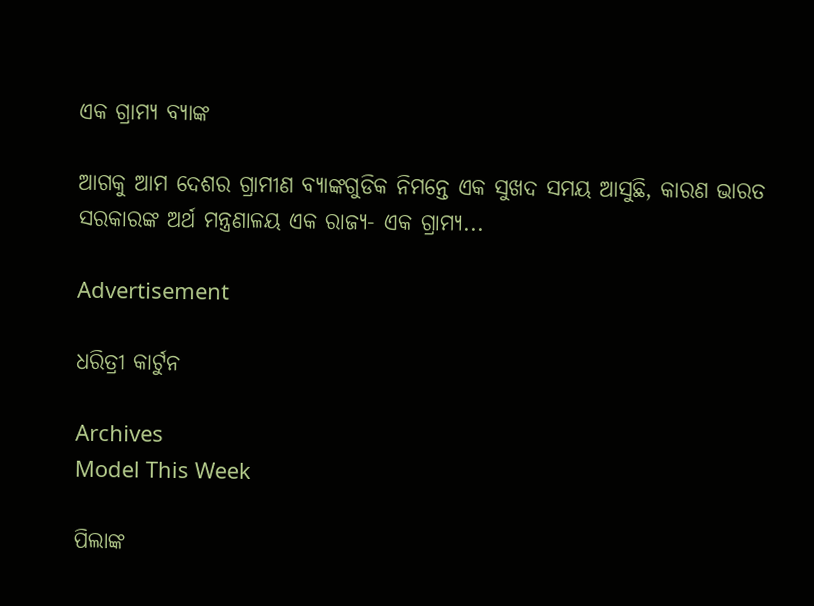ଏକ ଗ୍ରାମ୍ୟ ବ୍ୟାଙ୍କ

ଆଗକୁ ଆମ ଦେଶର ଗ୍ରାମୀଣ ବ୍ୟାଙ୍କଗୁଡିକ ନିମନ୍ତେ ଏକ ସୁଖଦ ସମୟ ଆସୁଛି, କାରଣ ଭାରତ ସରକାରଙ୍କ ଅର୍ଥ ମନ୍ତ୍ରଣାଳୟ ଏକ ରାଜ୍ୟ- ଏକ ଗ୍ରାମ୍ୟ...

Advertisement

ଧରିତ୍ରୀ କାର୍ଟୁନ

Archives
Model This Week

ପିଲାଙ୍କ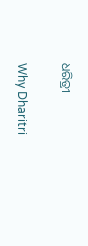ଧରିତ୍ରୀ

Why Dharitri